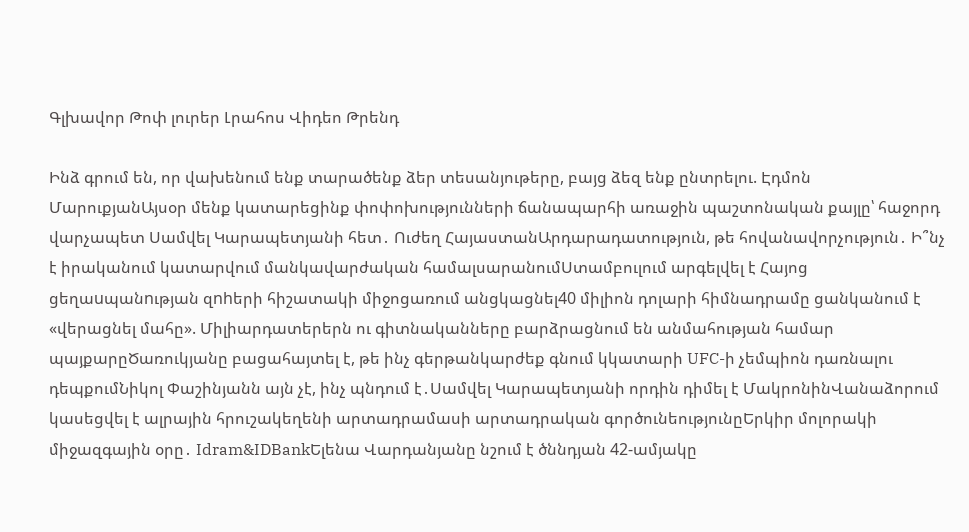Գլխավոր Թոփ լուրեր Լրահոս Վիդեո Թրենդ

Ինձ գրում են, որ վախենում ենք տարածենք ձեր տեսանյութերը, բայց ձեզ ենք ընտրելու. Էդմոն ՄարուքյանԱյսօր մենք կատարեցինք փոփոխությունների ճանապարհի առաջին պաշտոնական քայլը՝ հաջորդ վարչապետ Սամվել Կարապետյանի հետ․ Ուժեղ ՀայաստանԱրդարադատություն, թե հովանավորչություն․ Ի՞նչ է իրականում կատարվում մանկավարժական համալսարանումՍտամբուլում արգելվել է Հայոց ցեղաuպանnւթյան զnhերի հիշատակի միջոցառում անցկացնել40 միլիոն դոլարի հիմնադրամը ցանկանում է «վերացնել մահը». Միլիարդատերերն ու գիտնականները բարձրացնում են անմահության համար պայքարըԾառուկյանը բացահայտել է, թե ինչ գերթանկարժեք գնում կկատարի UFC-ի չեմպիոն դառնալու դեպքումՆիկոլ Փաշինյանն այն չէ, ինչ պնդում է․Սամվել Կարապետյանի որդին դիմել է ՄակրոնինՎանաձորում կասեցվել է ալրային հրուշակեղենի արտադրամասի արտադրական գործունեությունըԵրկիր մոլորակի միջազգային օրը․ Idram&IDBankԵլենա Վարդանյանը նշում է ծննդյան 42-ամյակը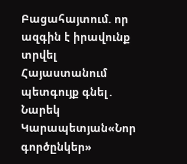Բացահայտում. որ ազգին է իրավունք տրվել Հայաստանում պետգույք գնել․ Նարեկ Կարապետյան«Նոր գործընկեր»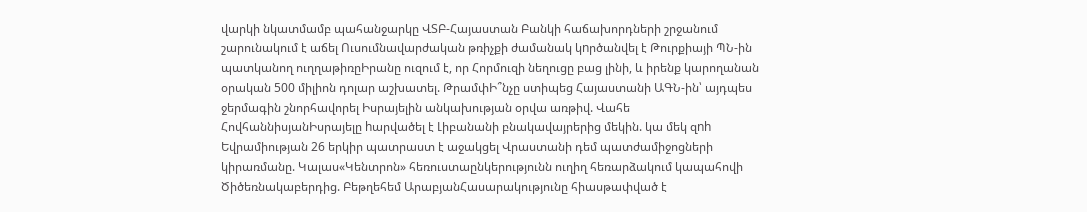վարկի նկատմամբ պահանջարկը ՎՏԲ-Հայաստան Բանկի հաճախորդների շրջանում շարունակում է աճել Ուսումնավարժական թռիչքի ժամանակ կnրծանվել է Թուրքիայի ՊՆ-ին պատկանող ուղղաթիռըԻրանը ուզում է, որ Հորմուզի նեղուցը բաց լինի, և իրենք կարողանան օրական 500 միլիոն դոլար աշխատել. ԹրամփԻ՞նչը ստիպեց Հայաստանի ԱԳՆ-ին՝ այդպես ջերմագին շնորհավորել Իսրայելին անկախության օրվա առթիվ. Վահե ՀովհաննիսյանԻսրայելը hարվածել է Լիբանանի բնակավայրերից մեկին. կա մեկ զnh Եվրամիության 26 երկիր պատրաստ է աջակցել Վրաստանի դեմ պատժամիջոցների կիրառմանը. Կալաս«Կենտրոն» հեռուստաընկերությունն ուղիղ հեռարձակում կապահովի Ծիծեռնակաբերդից. Բեթղեհեմ ԱրաբյանՀասարակությունը հիասթափված է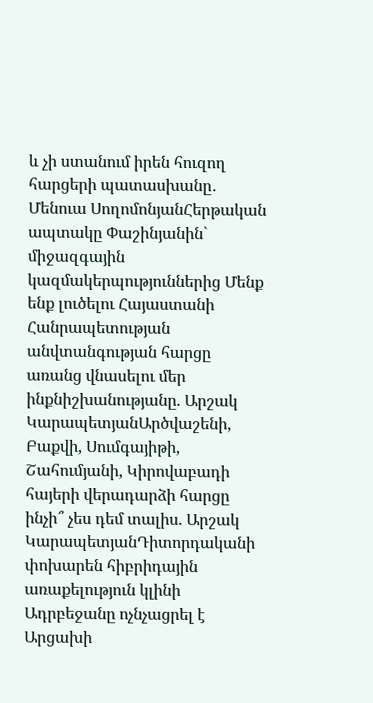և չի ստանում իրեն հուզող հարցերի պատասխանը․ Մենուա ՍողոմոնյանՀերթական ապտակը Փաշինյանին` միջազգային կազմակերպություններից Մենք ենք լուծելու Հայաստանի Հանրապետության անվտանգության հարցը առանց վնասելու մեր ինքնիշխանությանը. Արշակ ԿարապետյանԱրծվաշենի, Բաքվի, Սումգայիթի, Շահումյանի, Կիրովաբադի հայերի վերադարձի հարցը ինչի՞ չես դեմ տալիս. Արշակ ԿարապետյանԴիտորդականի փոխարեն հիբրիդային առաքելություն կլինի Ադրբեջանը ոչնչացրել է Արցախի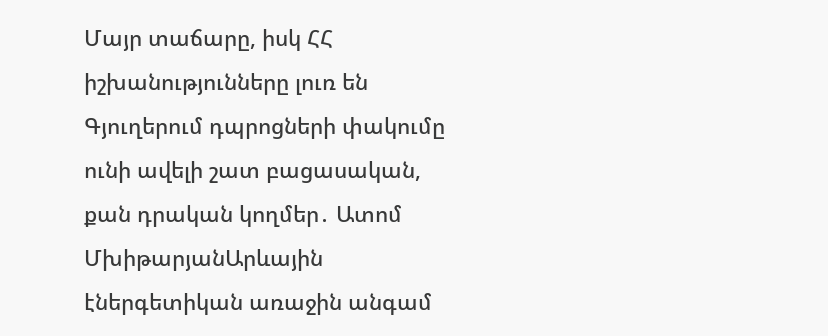Մայր տաճարը, իսկ ՀՀ իշխանությունները լուռ են Գյուղերում դպրոցների փակումը ունի ավելի շատ բացասական, քան դրական կողմեր․ Ատոմ ՄխիթարյանԱրևային էներգետիկան առաջին անգամ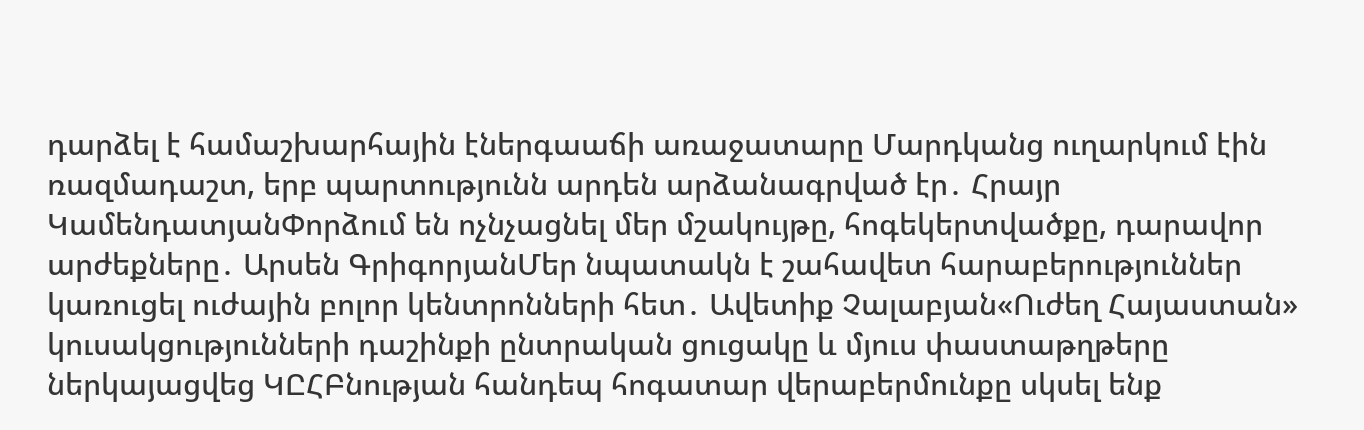դարձել է համաշխարհային էներգաաճի առաջատարը Մարդկանց ուղարկում էին ռազմադաշտ, երբ պարտությունն արդեն արձանագրված էր․ Հրայր ԿամենդատյանՓորձում են ոչնչացնել մեր մշակույթը, հոգեկերտվածքը, դարավոր արժեքները․ Արսեն ԳրիգորյանՄեր նպատակն է շահավետ հարաբերություններ կառուցել ուժային բոլոր կենտրոնների հետ․ Ավետիք Չալաբյան«Ուժեղ Հայաստան» կուսակցությունների դաշինքի ընտրական ցուցակը և մյուս փաստաթղթերը ներկայացվեց ԿԸՀԲնության հանդեպ հոգատար վերաբերմունքը սկսել ենք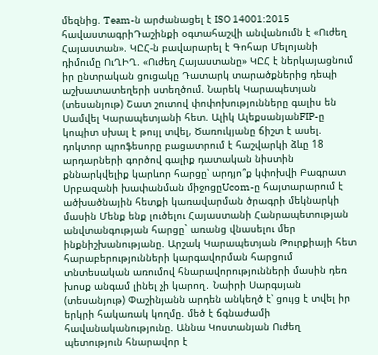մեզնից. Team-ն արժանացել է ISO 14001:2015 հավաստագրիԴաշինքի օգտահաշվի անվանումն է «Ուժեղ Հայաստան». ԿԸՀ-ն բավարարել է Գոհար Մելոյանի դիմումը ՈւՂԻՂ. «Ուժեղ Հայաստանը» ԿԸՀ է ներկայացնում իր ընտրական ցուցակը Դատարկ տարածքներից դեպի աշխատատեղերի ստեղծում. Նարեկ Կարապետյան (տեսանյութ) Շատ շուտով փոփոխությունները գալիս են Սամվել Կարապետյանի հետ. Ալիկ ԱլեքսանյանFIP-ը կոպիտ սխալ է թույլ տվել, Ծառուկյանը ճիշտ է ասել. դոկտոր պրոֆեսորը բացատրում է հաշվարկի ձևը 18 արդարների գործով գալիք դատական նիստին քննարկվելիք կարևոր հարցը՝ արդյո՞ք կփոխվի Բագրատ Սրբազանի խափանման միջոցըUcom-ը հայտարարում է ածխածնային հետքի կառավարման ծրագրի մեկնարկի մասին Մենք ենք լուծելու Հայաստանի Հանրապետության անվտանգության հարցը` առանց վնասելու մեր ինքնիշխանությանը. Արշակ Կարապետյան Թուրքիայի հետ հարաբերությունների կարգավորման հարցում տնտեսական առումով հնարավորությունների մասին դեռ խոսք անգամ լինել չի կարող․ Նաիրի Սարգսյան (տեսանյութ) Փաշինյանն արդեն անկեղծ է՝ ցույց է տվել իր երկրի հակառակ կողմը. մեծ է ճգնաժամի հավանականությունը. Աննա Կոստանյան Ուժեղ պետություն հնարավոր է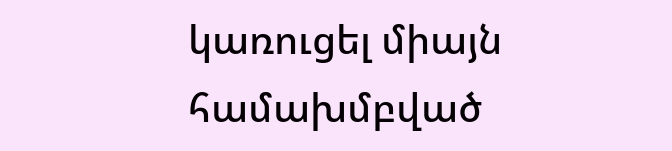կառուցել միայն համախմբված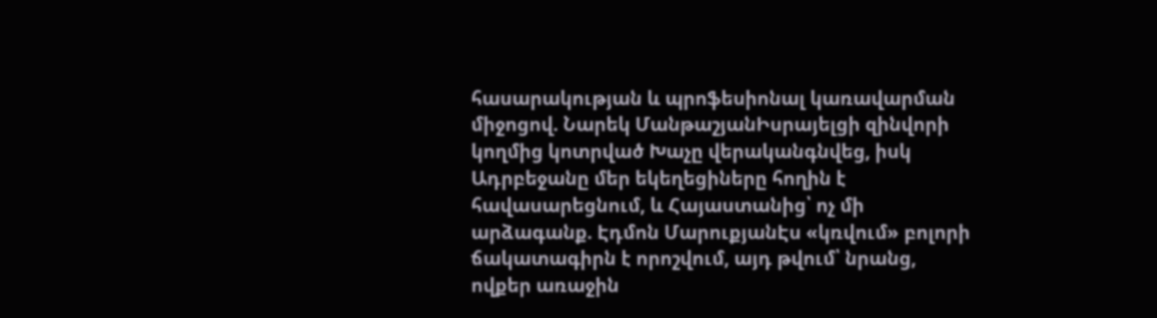հասարակության և պրոֆեսիոնալ կառավարման միջոցով. Նարեկ ՄանթաշյանԻսրայելցի զինվորի կողմից կոտրված Խաչը վերականգնվեց, իսկ Ադրբեջանը մեր եկեղեցիները հողին է հավասարեցնում, և Հայաստանից՝ ոչ մի արձագանք. Էդմոն ՄարուքյանԷս «կռվում» բոլորի ճակատագիրն է որոշվում, այդ թվում՝ նրանց, ովքեր առաջին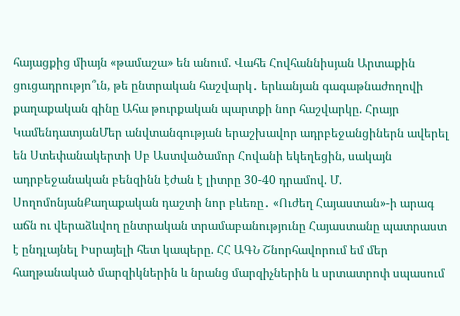հայացքից միայն «թամաշա» են անում. Վահե Հովհաննիսյան Արտաքին ցուցադրությո՞ւն, թե ընտրական հաշվարկ․ երևանյան գագաթնաժողովի քաղաքական գինը Ահա թուրքական պարտքի նոր հաշվարկը. Հրայր ԿամենդատյանՄեր անվտանգության երաշխավոր ադրբեջանցիներն ավերել են Ստեփանակերտի Սբ Աստվածամոր Հովանի եկեղեցին, սակայն ադրբեջանական բենզինն էժան է լիտրը 30-40 դրամով. Մ. ՍողոմոնյանՔաղաքական դաշտի նոր բևեռը․ «Ուժեղ Հայաստան»-ի արագ աճն ու վերաձևվող ընտրական տրամաբանությունը Հայաստանը պատրաստ է ընդլայնել Իսրայելի հետ կապերը. ՀՀ ԱԳՆ Շնորհավորում եմ մեր հաղթանակած մարզիկներին և նրանց մարզիչներին և սրտատրոփ սպասում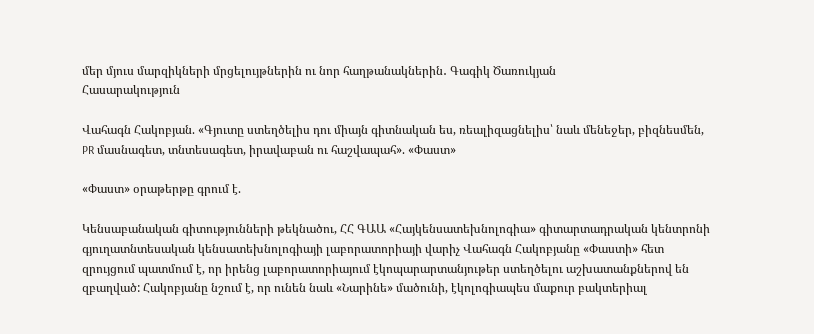մեր մյուս մարզիկների մրցելույթներին ու նոր հաղթանակներին․ Գագիկ Ծառուկյան
Հասարակություն

Վահագն Հակոբյան. «Գյուտը ստեղծելիս դու միայն գիտնական ես, ռեալիզացնելիս՝ նաև մենեջեր, բիզնեսմեն, PR մասնագետ, տնտեսագետ, իրավաբան ու հաշվապահ». «Փաստ»

«Փաստ» օրաթերթը գրում է.

Կենսաբանական գիտությունների թեկնածու, ՀՀ ԳԱԱ «Հայկենսատեխնոլոգիա» գիտարտադրական կենտրոնի գյուղատնտեսական կենսատեխնոլոգիայի լաբորատորիայի վարիչ Վահագն Հակոբյանը «Փաստի» հետ զրույցում պատմում է, որ իրենց լաբորատորիայում էկոպարարտանյութեր ստեղծելու աշխատանքներով են զբաղված: Հակոբյանը նշում է, որ ունեն նաև «Նարինե» մածունի, էկոլոգիապես մաքուր բակտերիալ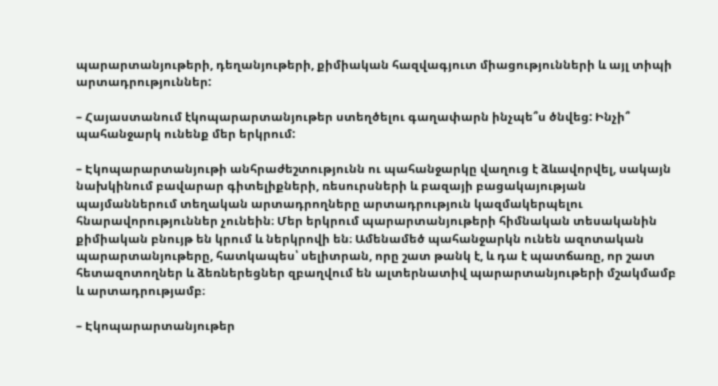պարարտանյութերի, դեղանյութերի, քիմիական հազվագյուտ միացությունների և այլ տիպի արտադրություններ:

– Հայաստանում էկոպարարտանյութեր ստեղծելու գաղափարն ինչպե՞ս ծնվեց: Ինչի՞ պահանջարկ ունենք մեր երկրում:

– Էկոպարարտանյութի անհրաժեշտությունն ու պահանջարկը վաղուց է ձևավորվել, սակայն նախկինում բավարար գիտելիքների, ռեսուրսների և բազայի բացակայության պայմաններում տեղական արտադրողները արտադրություն կազմակերպելու հնարավորություններ չունեին։ Մեր երկրում պարարտանյութերի հիմնական տեսականին քիմիական բնույթ են կրում և ներկրովի են։ Ամենամեծ պահանջարկն ունեն ազոտական պարարտանյութերը, հատկապես՝ սելիտրան, որը շատ թանկ է, և դա է պատճառը, որ շատ հետազոտողներ և ձեռներեցներ զբաղվում են ալտերնատիվ պարարտանյութերի մշակմամբ և արտադրությամբ։

– Էկոպարարտանյութեր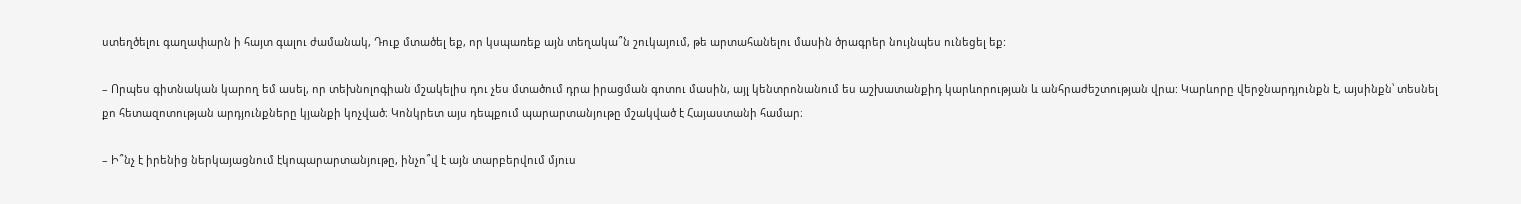ստեղծելու գաղափարն ի հայտ գալու ժամանակ, Դուք մտածել եք, որ կսպառեք այն տեղակա՞ն շուկայում, թե արտահանելու մասին ծրագրեր նույնպես ունեցել եք:

– Որպես գիտնական կարող եմ ասել, որ տեխնոլոգիան մշակելիս դու չես մտածում դրա իրացման գոտու մասին, այլ կենտրոնանում ես աշխատանքիդ կարևորության և անհրաժեշտության վրա: Կարևորը վերջնարդյունքն է, այսինքն՝ տեսնել քո հետազոտության արդյունքները կյանքի կոչված։ Կոնկրետ այս դեպքում պարարտանյութը մշակված է Հայաստանի համար։

– Ի՞նչ է իրենից ներկայացնում էկոպարարտանյութը, ինչո՞վ է այն տարբերվում մյուս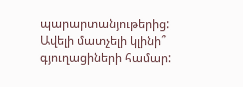պարարտանյութերից: Ավելի մատչելի կլինի՞ գյուղացիների համար: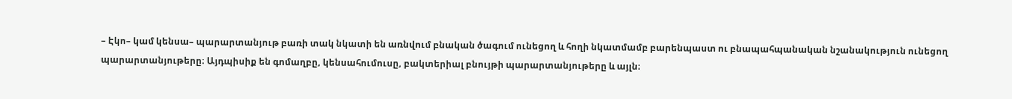– Էկո– կամ կենսա– պարարտանյութ բառի տակ նկատի են առնվում բնական ծագում ունեցող և հողի նկատմամբ բարենպաստ ու բնապահպանական նշանակություն ունեցող պարարտանյութերը։ Այդպիսիք են գոմաղբը, կենսահումուսը, բակտերիալ բնույթի պարարտանյութերը և այլն։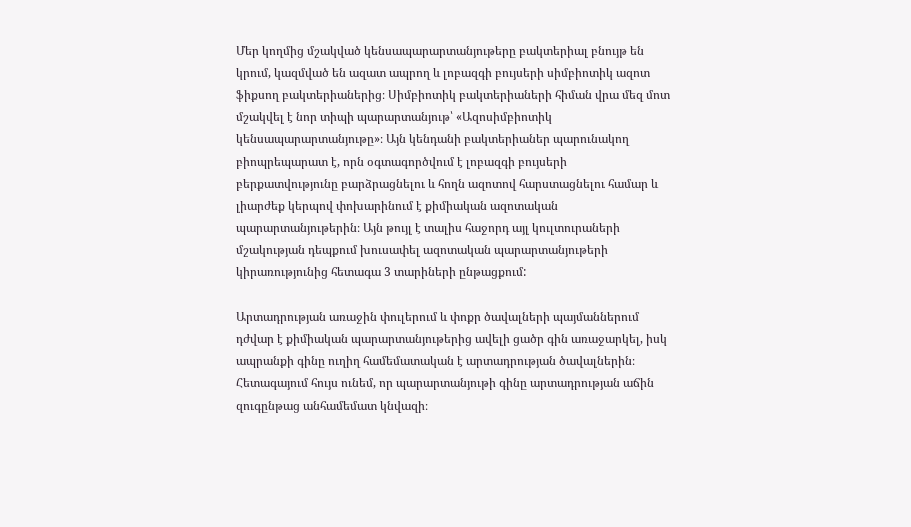Մեր կողմից մշակված կենսապարարտանյութերը բակտերիալ բնույթ են կրում, կազմված են ազատ ապրող և լոբազգի բույսերի սիմբիոտիկ ազոտ ֆիքսող բակտերիաներից։ Սիմբիոտիկ բակտերիաների հիման վրա մեզ մոտ մշակվել է նոր տիպի պարարտանյութ՝ «Ազոսիմբիոտիկ կենսապարարտանյութը»։ Այն կենդանի բակտերիաներ պարունակող բիոպրեպարատ է, որն օգտագործվում է լոբազգի բույսերի բերքատվությունը բարձրացնելու և հողն ազոտով հարստացնելու համար և լիարժեք կերպով փոխարինում է քիմիական ազոտական պարարտանյութերին։ Այն թույլ է տալիս հաջորդ այլ կուլտուրաների մշակության դեպքում խուսափել ազոտական պարարտանյութերի կիրառությունից հետագա 3 տարիների ընթացքում:

Արտադրության առաջին փուլերում և փոքր ծավալների պայմաններում դժվար է քիմիական պարարտանյութերից ավելի ցածր գին առաջարկել, իսկ ապրանքի գինը ուղիղ համեմատական է արտադրության ծավալներին։ Հետագայում հույս ունեմ, որ պարարտանյութի գինը արտադրության աճին զուգընթաց անհամեմատ կնվազի։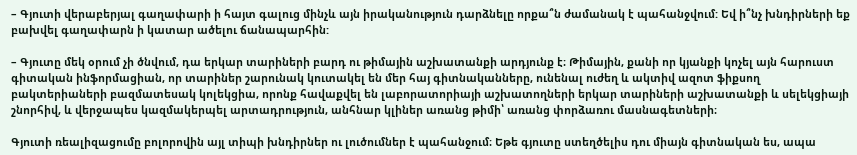– Գյուտի վերաբերյալ գաղափարի ի հայտ գալուց մինչև այն իրականություն դարձնելը որքա՞ն ժամանակ է պահանջվում: Եվ ի՞նչ խնդիրների եք բախվել գաղափարն ի կատար ածելու ճանապարհին:

– Գյուտը մեկ օրում չի ծնվում, դա երկար տարիների բարդ ու թիմային աշխատանքի արդյունք է։ Թիմային, քանի որ կյանքի կոչել այն հարուստ գիտական ինֆորմացիան, որ տարիներ շարունակ կուտակել են մեր հայ գիտնականները, ունենալ ուժեղ և ակտիվ ազոտ ֆիքսող բակտերիաների բազմատեսակ կոլեկցիա, որոնք հավաքվել են լաբորատորիայի աշխատողների երկար տարիների աշխատանքի և սելեկցիայի շնորհիվ, և վերջապես կազմակերպել արտադրություն, անհնար կլիներ առանց թիմի՝ առանց փորձառու մասնագետների։

Գյուտի ռեալիզացումը բոլորովին այլ տիպի խնդիրներ ու լուծումներ է պահանջում։ Եթե գյուտը ստեղծելիս դու միայն գիտնական ես, ապա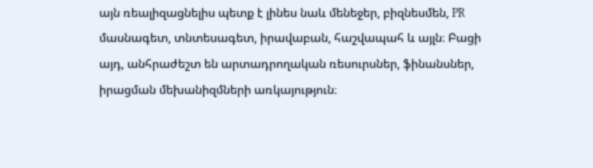այն ռեալիզացնելիս պետք է լինես նաև մենեջեր, բիզնեսմեն, PR մասնագետ, տնտեսագետ, իրավաբան, հաշվապահ և այլն։ Բացի այդ, անհրաժեշտ են արտադրողական ռեսուրսներ, ֆինանսներ, իրացման մեխանիզմների առկայություն։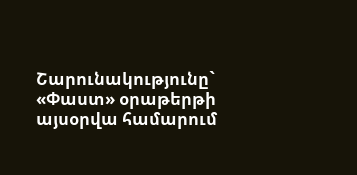Շարունակությունը` «Փաստ» օրաթերթի այսօրվա համարում